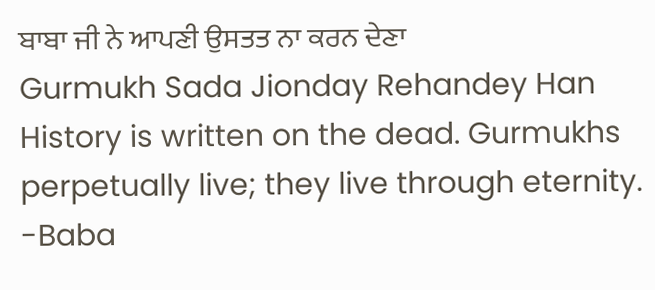ਬਾਬਾ ਜੀ ਨੇ ਆਪਣੀ ਉਸਤਤ ਨਾ ਕਰਨ ਦੇਣਾ
Gurmukh Sada Jionday Rehandey Han
History is written on the dead. Gurmukhs perpetually live; they live through eternity.
-Baba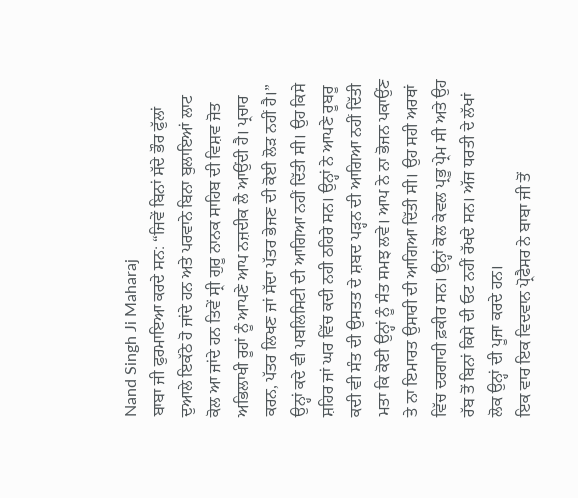Nand Singh Ji Maharaj
ਬਾਬਾ ਜੀ ਫੁਰਮਾਇਆ ਕਰਦੇ ਸਨ: “ਜਿਵੇਂ ਬਿਨਾਂ ਸੱਦੇ ਭੌਰ ਫੁੱਲਾਂ ਦੁਆਲੇ ਇਕੱਠੇ ਹੋ ਜਾਂਦੇ ਹਨ ਅਤੇ ਪਰਵਾਨੇ ਬਿਨਾ ਬੁਲਾਇਆਂ ਲਾਟ ਕੋਲ ਆ ਜਾਂਦੇ ਹਨ ਤਿਵੇਂ ਸ੍ਰੀ ਗੁਰੂ ਨਾਨਕ ਸਾਹਿਬ ਦੀ ਵਿਸ਼ਵ ਜੋਤ ਅਭਿਲਾਖੀ ਰੂਹਾਂ ਨੂੰ ਆਪਣੇ ਆਪ ਨਜ਼ਦੀਕ ਲੈ ਆਉਂਦੀ ਹੈ। ਪ੍ਰਚਾਰ ਕਰਨ, ਪੱਤਰ ਲਿਖਣ ਜਾਂ ਸੱਦਾ ਪੱਤਰ ਭੇਜਣ ਦੀ ਕੋਈ ਲੋੜ ਨਹੀਂ ਹੈ।”
ਉਨ੍ਹਾਂ ਕਦੇ ਵੀ ਪਬਲਿਸਿਟੀ ਦੀ ਆਗਿਆ ਨਹੀਂ ਦਿੱਤੀ ਸੀ। ਉਹ ਕਿਸੇ ਸ਼ਹਿਰ ਜਾਂ ਘਰ ਵਿੱਚ ਕਦੀ ਨਹੀ ਠਹਿਰੇ ਸਨ। ਉਨ੍ਹਾਂ ਨੇ ਆਪਣੇ ਰੂਬਰੂ ਕਦੀ ਵੀ ਸੰਤ ਦੀ ਉਸਤਤ ਦੇ ਸ਼ਬਦ ਪੜ੍ਹਨ ਦੀ ਆਗਿਆ ਨਹੀਂ ਦਿੱਤੀ ਮਤਾ ਕਿ ਕੋਈ ਉਨ੍ਹਾਂ ਨੂੰ ਸੰਤ ਸਮਝ ਲਵੇ। ਆਪ ਨੇ ਨਾ ਭੋਜਨ ਪਕਾਉਂਣ ਤੇ ਨਾ ਇਮਾਰਤ ਉਸਾਰੀ ਦੀ ਆਗਿਆ ਦਿੱਤੀ ਸੀ। ਉਹ ਸਹੀ ਅਰਥਾਂ ਵਿੱਚ ਦਰਗਾਹੀ ਫ਼ਕੀਰ ਸਨ। ਉਨ੍ਹਾਂ ਕੋਲ ਕੇਵਲ ਪ੍ਰਭੂ ਪ੍ਰੇਮ ਸੀ ਅਤੇ ਉਹ ਰੱਬ ਤੋਂ ਬਿਨਾਂ ਕਿਸੇ ਦੀ ਓਟ ਨਹੀਂ ਰੱਖਦੇ ਸਨ। ਅੱਜ ਧਰਤੀ ਦੇ ਲੱਖਾਂ ਲੋਕ ਉਨ੍ਹਾਂ ਦੀ ਪੂਜਾ ਕਰਦੇ ਹਨ।
ਇਕ ਵਾਰ ਇਕ ਵਿਦਵਾਨ ਪ੍ਰੋਫੈਸਰ ਨੇ ਬਾਬਾ ਜੀ ਤੋਂ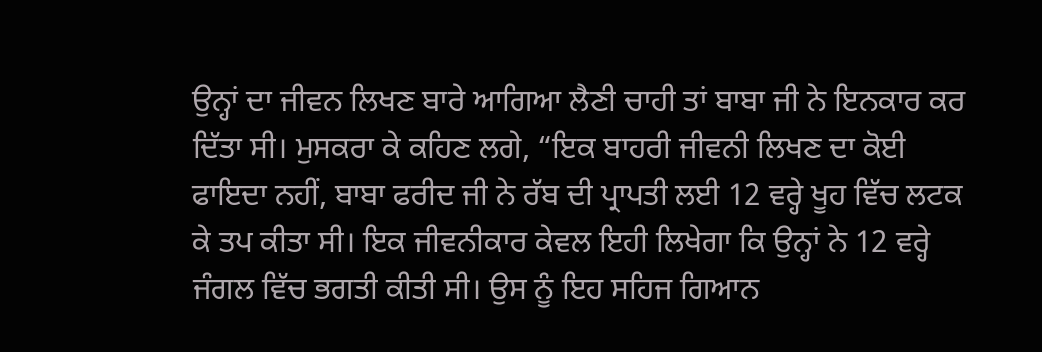ਉਨ੍ਹਾਂ ਦਾ ਜੀਵਨ ਲਿਖਣ ਬਾਰੇ ਆਗਿਆ ਲੈਣੀ ਚਾਹੀ ਤਾਂ ਬਾਬਾ ਜੀ ਨੇ ਇਨਕਾਰ ਕਰ ਦਿੱਤਾ ਸੀ। ਮੁਸਕਰਾ ਕੇ ਕਹਿਣ ਲਗੇ, “ਇਕ ਬਾਹਰੀ ਜੀਵਨੀ ਲਿਖਣ ਦਾ ਕੋਈ ਫਾਇਦਾ ਨਹੀਂ, ਬਾਬਾ ਫਰੀਦ ਜੀ ਨੇ ਰੱਬ ਦੀ ਪ੍ਰਾਪਤੀ ਲਈ 12 ਵਰ੍ਹੇ ਖੂਹ ਵਿੱਚ ਲਟਕ ਕੇ ਤਪ ਕੀਤਾ ਸੀ। ਇਕ ਜੀਵਨੀਕਾਰ ਕੇਵਲ ਇਹੀ ਲਿਖੇਗਾ ਕਿ ਉਨ੍ਹਾਂ ਨੇ 12 ਵਰ੍ਹੇ ਜੰਗਲ ਵਿੱਚ ਭਗਤੀ ਕੀਤੀ ਸੀ। ਉਸ ਨੂੰ ਇਹ ਸਹਿਜ ਗਿਆਨ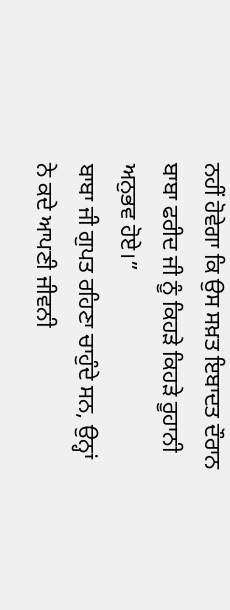ਨਹੀਂ ਹੋਵੇਗਾ ਕਿ ਉਸ ਸਖ਼ਤ ਇਬਾਦਤ ਦੌਰਾਨ ਬਾਬਾ ਫਰੀਦ ਜੀ ਨੂੰ ਕਿਹੜੇ ਕਿਹੜੇ ਰੂਹਾਨੀ ਅਨੁਭਵ ਹੋਏ।”
ਬਾਬਾ ਜੀ ਗੁਪਤ ਰਹਿਣਾ ਚਾਹੁੰਦੇ ਸਨ, ਉਨ੍ਹਾਂ ਨੇ ਕਦੇ ਆਪਣੀ ਜੀਵਨੀ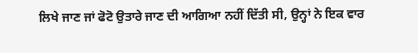ਲਿਖੇ ਜਾਣ ਜਾਂ ਫੋਟੋ ਉਤਾਰੇ ਜਾਣ ਦੀ ਆਗਿਆ ਨਹੀਂ ਦਿੱਤੀ ਸੀ, ਉਨ੍ਹਾਂ ਨੇ ਇਕ ਵਾਰ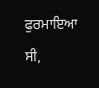ਫੁਰਮਾਇਆ ਸੀ,